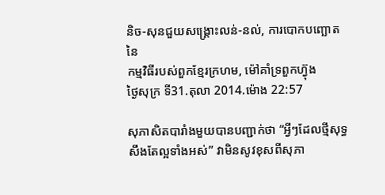និច-សុនជួយសង្គ្រោះលន់-នល់, ការបោកបញ្ឆោតនៃ
កម្មវិធីរបស់ពួកខ្មែរក្រហម, ម៉ៅគាំទ្រពួកហ៊្វុង
ថ្ងៃសុក្រ ទី31.តុលា 2014.ម៉ោង 22:57

សុភាសិតបារាំងមួយបានបញ្ជាក់ថា “អ្វីៗដែលថ្មីសុទ្ធសឹងតែល្អទាំងអស់” វាមិនសូវខុសពីសុភា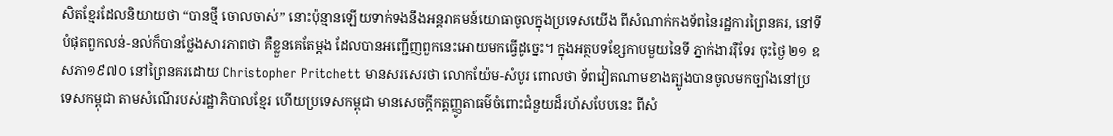សិតខ្មែរដែលនិយាយថា “បានថ្មី ចោលចាស់” នោះប៉ុន្មានឡើយទាក់ទងនឹងអន្តរាគមន៍យោធាចូលក្នុងប្រទេសយើង ពីសំណាក់កងទ័ពនៃរដ្ឋការព្រៃនគរ, នៅទីបំផុតពួកលន់-នល់ក៏បានថ្លែងសារភាពថា គឺខ្លួនគេតែម្តង ដែលបានអញ្ជើញពួកនេះអោយមកធ្វើដូច្នេះ។ ក្នុងអត្ថបទខ្សែកាបមួយនៃទី ភ្នាក់ងាររ៉ឺទែរ ចុះថ្ងៃ ២១ ឧសភា១៩៧០ នៅព្រៃនគរដោយ Christopher Pritchett មានសរសេរថា លោកយ៉ែម-សំបូរ ពោលថា ទ័ពវៀតណាមខាងត្បូងបានចូលមកច្បាំងនៅប្រទេសកម្ពុជា តាមសំណើរបស់រដ្ឋាភិបាលខ្មែរ ហើយប្រទេសកម្ពុជា មានសេចក្តីកត្តញ្ញូតាធម៌ចំពោះជំនួយដ៏រហ័សបែបនេះ ពីសំ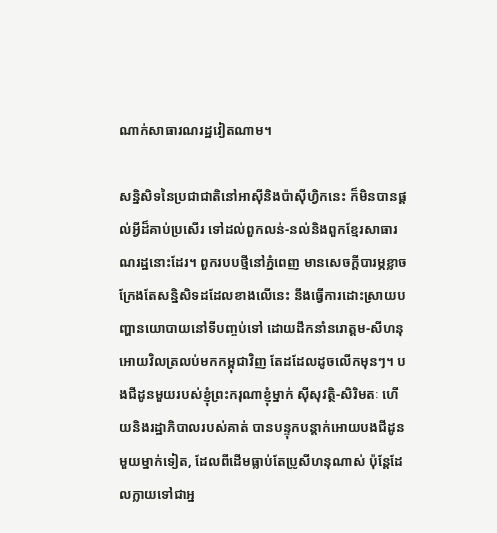ណាក់សាធារណរដ្ឋវៀតណាម។

សន្និសិទនៃប្រជាជាតិនៅអាស៊ីនិងប៉ាស៊ីហ្វិកនេះ ក៏មិនបានផ្តល់អ្វីដ៏គាប់ប្រសើរ ទៅដល់ពួកលន់-នល់និងពួកខ្មែរសាធារណរដ្ឋនោះដែរ។ ពួករបបថ្មីនៅភ្នំពេញ មានសេចក្តីបារម្ភខ្លាចក្រែងតែសន្និសិទដដែលខាងលើនេះ នឹងធ្វើការដោះស្រាយបញ្ហានយោបាយនៅទីបញ្ចប់ទៅ ដោយដឹកនាំនរោត្តម-សីហនុ អោយវិលត្រលប់មកកម្ពុជាវិញ តែដដែលដូចលើកមុនៗ។ បងជីដូនមួយរបស់ខ្ញុំព្រះករុណាខ្ញុំម្នាក់ ស៊ីសុវត្ថិ-សិរិមតៈ ហើយនិងរដ្ឋាភិបាលរបស់គាត់ បានបន្ទុកបន្តាក់អោយបងជីដូនមួយម្នាក់ទៀត, ដែលពីដើមធ្លាប់តែប្រូសីហនុណាស់ ប៉ុន្តែដែលក្លាយទៅជាអ្ន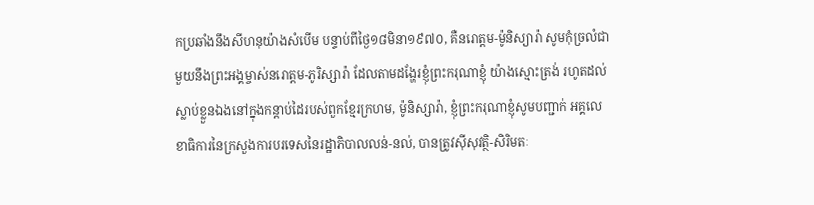កប្រឆាំងនឹងសីហនុយ៉ាងសំបើម បន្ទាប់ពីថ្ងៃ១៨មិនា១៩៧០, គឺនរោត្តម-ម៉ូនិស្យារ៉ា សូមកុំច្រលំជាមួយនឹងព្រះអង្គម្ចាស់នរោត្តម-ភូរិស្សារ៉ា ដែលតាមដង្ហែរខ្ញុំព្រះករុណាខ្ញុំ យ៉ាងស្មោះត្រង់ រហូតដល់ស្លាប់ខ្លួនឯងនៅក្នុងកន្តាប់ដៃរបស់ពួកខ្មែរក្រហម, ម៉ូនិស្សារ៉ា, ខ្ញុំព្រះករុណាខ្ញុំសូមបញ្ជាក់ អគ្គលេខាធិការនៃក្រសួងការបរទេសនៃរដ្ឋាភិបាលលន់-នល់, បានត្រូវស៊ីសុវត្ថិ-សិរិមតៈ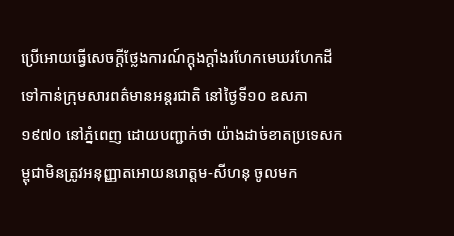ប្រើអោយធ្វើសេចក្តីថ្លែងការណ៍ក្តុងក្តាំងរហែកមេឃរហែកដីទៅកាន់ក្រុមសារពត៌មានអន្តរជាតិ នៅថ្ងៃទី១០ ឧសភា១៩៧០ នៅភ្នំពេញ ដោយបញ្ជាក់ថា យ៉ាងដាច់ខាតប្រទេសកម្ពុជាមិនត្រូវអនុញ្ញាតអោយនរោត្តម-សីហនុ ចូលមក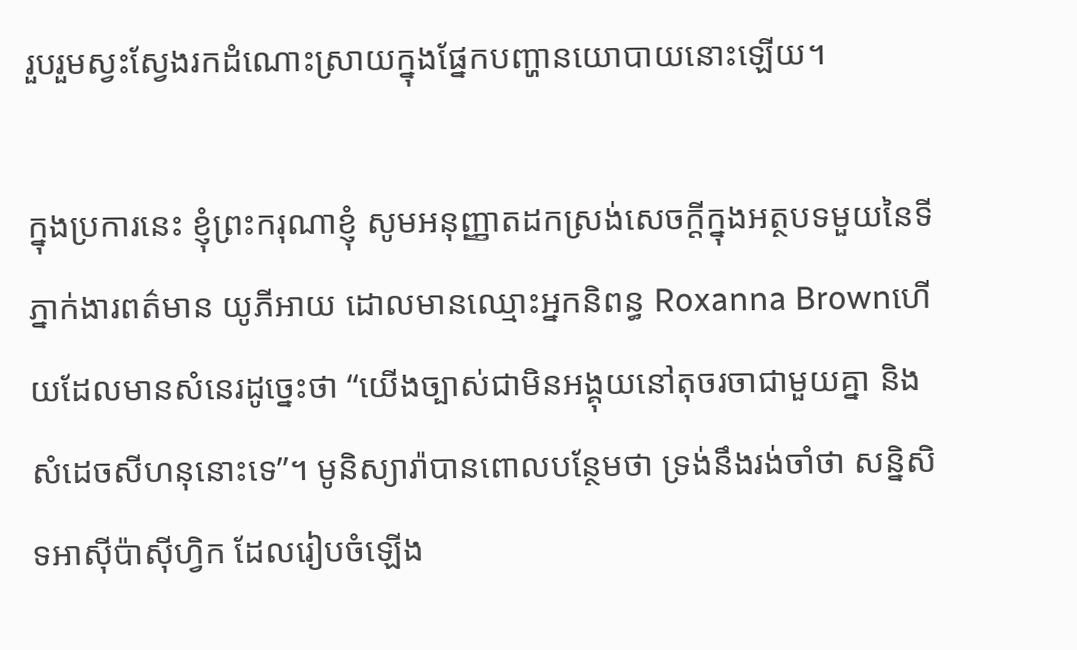រួបរួមស្វះស្វែងរកដំណោះស្រាយក្នុងផ្នែកបញ្ហានយោបាយនោះឡើយ។

ក្នុងប្រការនេះ ខ្ញុំព្រះករុណាខ្ញុំ សូមអនុញ្ញាតដកស្រង់សេចក្តីក្នុងអត្ថបទមួយនៃទីភ្នាក់ងារពត៌មាន យូភីអាយ ដោលមានឈ្មោះអ្នកនិពន្ធ Roxanna Brownហើយដែលមានសំនេរដូច្នេះថា “យើងច្បាស់ជាមិនអង្គុយនៅតុចរចាជាមួយគ្នា និងសំដេចសីហនុនោះទេ”។ មូនិស្យារ៉ាបានពោលបន្ថែមថា ទ្រង់នឹងរង់ចាំថា សន្និសិទអាស៊ីប៉ាស៊ីហ្វិក ដែលរៀបចំឡើង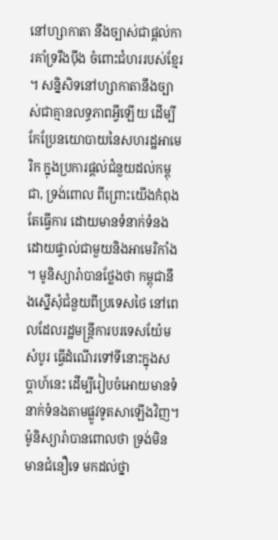នៅហ្សាកាតា នឹងច្បាស់ជាផ្តល់ការគាំទ្ររឹងប៉ឹង ចំពោះជំហររបស់ខ្មែរ។ សន្និសិទនៅហ្សាកាតានឹងច្បាស់ជាគ្មានលទ្ធភាពអ្វីឡើយ ដើម្បីកែប្រែនយោបាយនៃសហរដ្ឋអាមេរិក ក្នុងប្រការផ្តល់ជំនួយដល់កម្ពុជា, ទ្រង់ពោល ពីព្រោះយើងកំពុងតែធ្វើការ ដោយមានទំនាក់ទំនងដោយផ្ទាល់ជាមួយនិងអាមេរិកាំង។ មូនិស្យារ៉ាបានថ្លែងថា កម្ពុជានឹងស្នើសុំជំនួយពីប្រទេសថៃ នៅពេលដែលរដ្ឋមន្ត្រីការបរទេសយ៉ែម សំបូរ ធ្វើដំណើរទៅទីនោះក្នុងសប្តាហ៍នេះ ដើម្បីរៀបចំអោយមានទំនាក់ទំនងតាមផ្លូវទូតសាឡើងវិញ។ ម៉ូនិស្យារ៉ាបានពោលថា ទ្រង់មិនមានជំនឿទេ មកដល់ថ្នា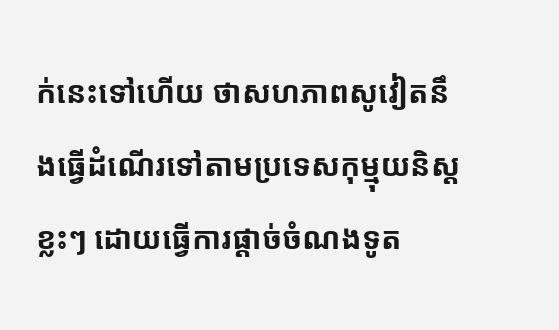ក់នេះទៅហើយ ថាសហភាពសូវៀតនឹងធ្វើដំណើរទៅតាមប្រទេសកុម្មុយនិស្តខ្លះៗ ដោយធ្វើការផ្តាច់ចំណងទូត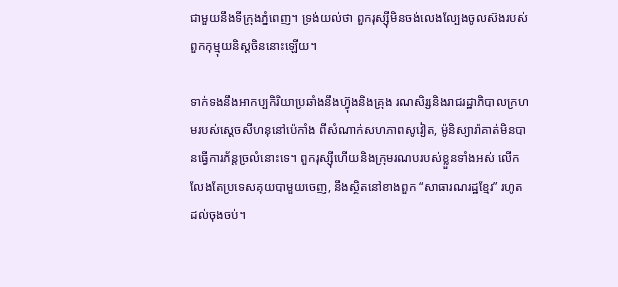ជាមួយនឹងទីក្រុងភ្នំពេញ។ ទ្រង់យល់ថា ពួករុស្ស៊ីមិនចង់លេងល្បែងចូលស៊ងរបស់ពួកកុម្មុយនិស្តចិននោះឡើយ។

ទាក់ទងនឹងអាកប្បកិរិយាប្រឆាំងនឹងហ៊្វុងនិងគ្រុង រណសិរ្សនិងរាជរដ្ឋាភិបាលក្រហមរបស់ស្តេចសីហនុនៅប៉េកាំង ពីសំណាក់សហភាពសូវៀត, ម៉ូនិស្យារ៉ាគាត់មិនបានធ្វើការភ័ន្តច្រលំនោះទេ។ ពួករុស្ស៊ីហើយនិងក្រុមរណបរបស់ខ្លួនទាំងអស់ លើកលែងតែប្រទេសគុយបាមួយចេញ, នឹងស្ថិតនៅខាងពួក “សាធារណរដ្ឋខ្មែរ” រហូតដល់ចុងចប់។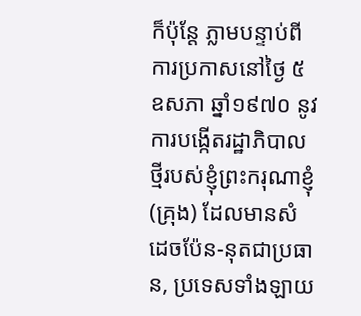ក៏ប៉ុន្តែ ភ្លាមបន្ទាប់ពីការប្រកាសនៅថ្ងៃ ៥ឧសភា ឆ្នាំ១៩៧០ នូវការបង្កើតរដ្ឋាភិបាលថ្មីរបស់ខ្ញុំព្រះករុណាខ្ញុំ (គ្រុង) ដែលមានសំដេចប៉ែន-នុតជាប្រធាន, ប្រទេសទាំងឡាយ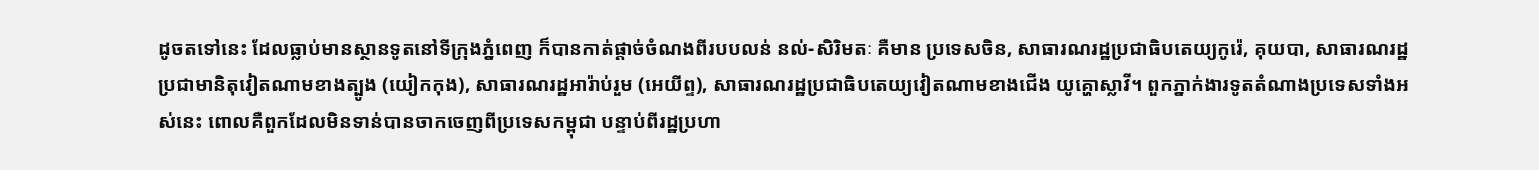ដូចតទៅនេះ ដែលធ្លាប់មានស្ថានទូតនៅទីក្រុងភ្នំពេញ ក៏បានកាត់ផ្តាច់ចំណងពីរបបលន់ នល់-សិរិមតៈ គឺមាន ប្រទេសចិន, សាធារណរដ្ឋប្រជាធិបតេយ្យកូរ៉េ, គុយបា, សាធារណរដ្ឋប្រជាមានិតុវៀតណាមខាងត្បូង (យៀកកុង), សាធារណរដ្ឋអារ៉ាប់រួម (អេយីព្ទ), សាធារណរដ្ឋប្រជាធិបតេយ្យវៀតណាមខាងជើង យូគ្ហោស្លាវី។ ពួកភ្នាក់ងារទូតតំណាងប្រទេសទាំងអស់នេះ ពោលគឺពួកដែលមិនទាន់បានចាកចេញពីប្រទេសកម្ពុជា បន្ទាប់ពីរដ្ឋប្រហា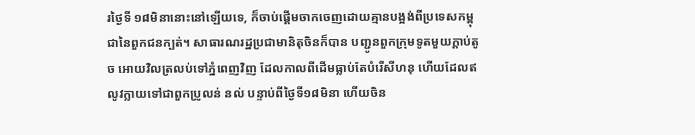រថ្ងៃទី ១៨មិនានោះនៅឡើយទេ, ក៏ចាប់ផ្តើមចាកចេញដោយគ្មានបង្អង់ពីប្រទេសកម្ពុជានៃពួកជនក្បត់។ សាធារណរដ្ឋប្រជាមានិតុចិនក៏បាន បញ្ជូនពួកក្រុមទូតមួយក្តាប់តូច អោយវិលត្រលប់ទៅភ្នំពេញវិញ ដែលកាលពីដើមធ្លាប់តែបំរើសីហនុ ហើយដែលឥលូវក្លាយទៅជាពួកប្រូលន់ នល់ បន្ទាប់ពីថ្ងៃទី១៨មិនា ហើយចិន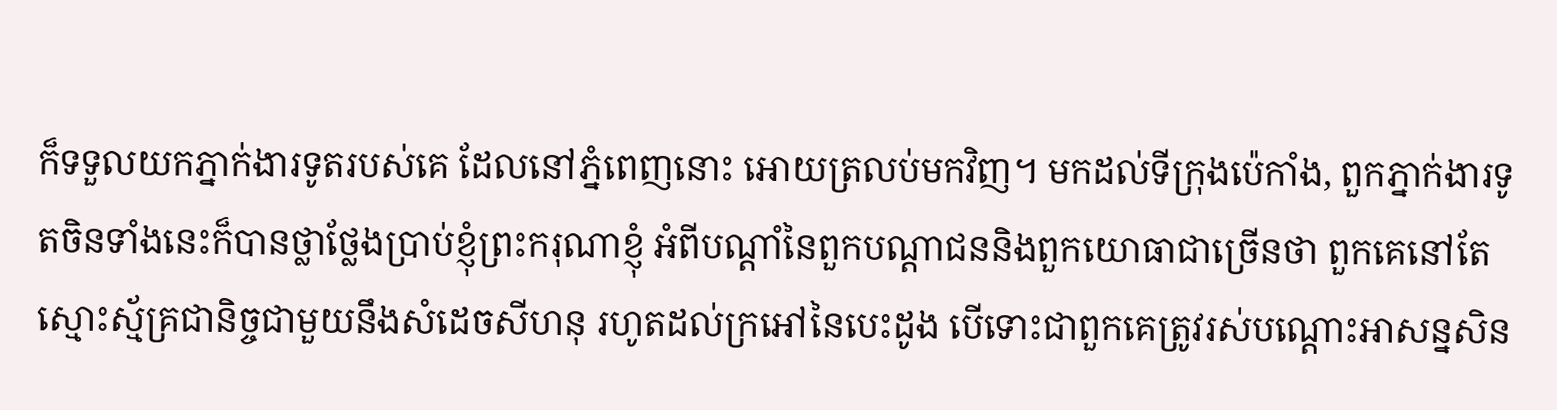ក៏ទទួលយកភ្នាក់ងារទូតរបស់គេ ដែលនៅភ្នំពេញនោះ អោយត្រលប់មកវិញ។ មកដល់ទីក្រុងប៉េកាំង, ពួកភ្នាក់ងារទូតចិនទាំងនេះក៏បានថ្លាថ្លែងប្រាប់ខ្ញុំព្រះករុណាខ្ញុំ អំពីបណ្ដាំនៃពួកបណ្ដាជននិងពួកយោធាជាច្រើនថា ពួកគេនៅតែស្មោះស្ម័គ្រជានិច្ចជាមួយនឹងសំដេចសីហនុ រហូតដល់ក្រអៅនៃបេះដូង បើទោះជាពួកគេត្រូវរស់បណ្ដោះអាសន្នសិន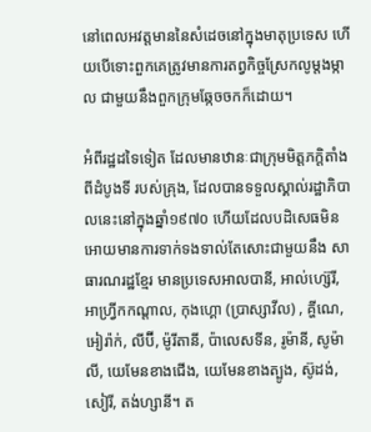នៅពេលអវត្តមាននៃសំដេចនៅក្នុងមាតុប្រទេស ហើយបើទោះពួកគេត្រូវមានការតព្វកិច្ចស្រែកលូម្តងម្កាល ជាមួយនឹងពួកក្រុមឆ្កែចចកក៏ដោយ។

អំពីរដ្ឋដទៃទៀត ដែលមានឋានៈជាក្រុមមិត្តភក្តិតាំងពីដំបូងទី របស់គ្រុង, ដែលបានទទួលស្គាល់រដ្ឋាភិបាលនេះនៅក្នុងឆ្នាំ១៩៧០ ហើយដែលបដិសេធមិនអោយមានការទាក់ទងទាល់តែសោះជាមួយនឹង សាធារណរដ្ឋខ្មែរ មានប្រទេសអាលបានី, អាល់ហ្ស៊េរី, អាហ្វ្រីកកណ្ដាល, កុងហ្គោ (ប្រាស្សាវីល) , គ្ហីណេ, អៀរ៉ាក់, លីប៊ី, ម៉ូរីតានី, ប៉ាលេសទីន, រូម៉ានី, សូម៉ាលី, យេមែនខាងជើង, យេមែនខាងត្បូង, ស៊ូដង់, សៀរី, តង់ហ្សានី។ ត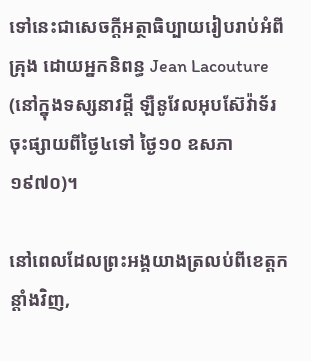ទៅនេះជាសេចក្តីអត្ថាធិប្បាយរៀបរាប់អំពីគ្រុង ដោយអ្នកនិពន្ធ Jean Lacouture (នៅក្នុងទស្សនាវដ្តី ឡឺនូវែលអុបស៊ែវ៉ាទ័រ ចុះផ្សាយពីថ្ងៃ៤ទៅ ថ្ងៃ១០ ឧសភា១៩៧០)។

នៅពេលដែលព្រះអង្គយាងត្រលប់ពីខេត្តកន្តាំងវិញ,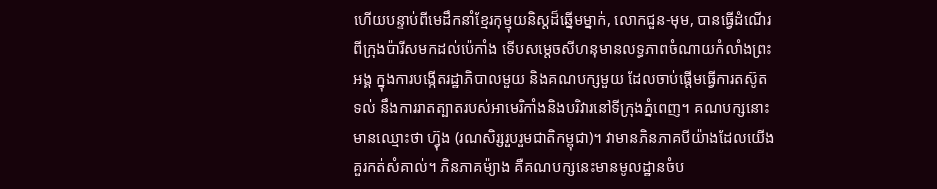ហើយបន្ទាប់ពីមេដឹកនាំខ្មែរកុម្មុយនិស្តដ៏ឆ្នើមម្នាក់, លោកជួន-មុម, បានធ្វើដំណើរពីក្រុងប៉ារីសមកដល់ប៉េកាំង ទើបសម្ដេចសីហនុមានលទ្ធភាពចំណាយកំលាំងព្រះអង្គ ក្នុងការបង្កើតរដ្ឋាភិបាលមួយ និងគណបក្សមួយ ដែលចាប់ផ្តើមធ្វើការតស៊ូតទល់ នឹងការរាតត្បាតរបស់អាមេរិកាំងនិងបរិវារនៅទីក្រុងភ្នំពេញ។ គណបក្សនោះមានឈ្មោះថា ហ៊្វុង (រណសិរ្សរួបរួមជាតិកម្ពុជា)។ វាមានភិនភាគបីយ៉ាងដែលយើងគួរកត់សំគាល់។ ភិនភាគម៉្យាង គឺគណបក្សនេះមានមូលដ្ឋានចំប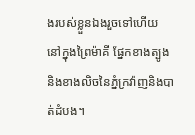ងរបស់ខ្លួនឯងរួចទៅហើយ នៅក្នុងព្រៃម៉ាគី ផ្នែកខាងត្បូង និងខាងលិចនៃភ្នំក្រវ៉ាញនិងបាត់ដំបង។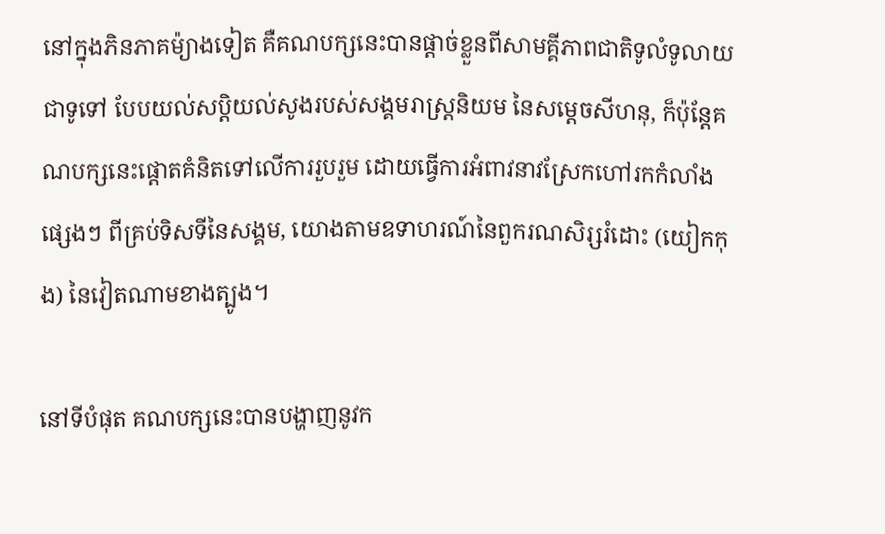នៅក្នុងភិនភាគម៉្យាងទៀត គឺគណបក្សនេះបានផ្តាច់ខ្លួនពីសាមគ្គីភាពជាតិទូលំទូលាយជាទូទៅ បែបយល់សប្តិយល់សូងរបស់សង្គមរាស្ត្រនិយម នៃសម្ដេចសីហនុ, ក៏ប៉ុន្តែគណបក្សនេះផ្តោតគំនិតទៅលើការរួបរួម ដោយធ្វើការអំពាវនាវស្រែកហៅរកកំលាំងផ្សេងៗ ពីគ្រប់ទិសទីនៃសង្គម, យោងតាមឧទាហរណ៍នៃពួករណសិរ្សរំដោះ (យៀកកុង) នៃវៀតណាមខាងត្បូង។

នៅទីបំផុត គណបក្សនេះបានបង្ហាញនូវក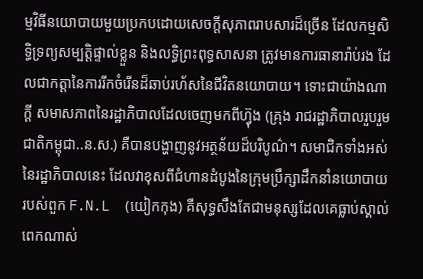ម្មវិធីនយោបាយមួយប្រកបដោយសេចក្តីសុភាពរាបសារដ៏ច្រើន ដែលកម្មសិទ្ធិទ្រព្យសម្បត្តិផ្ទាល់ខ្លួន និងលទ្ធិព្រះពុទ្ធសាសនា ត្រូវមានការធានារ៉ាប់រង ដែលជាកត្តានៃការរីកចំរើនដ៏ឆាប់រហ័សនៃជីវិតនយោបាយ។ ទោះជាយ៉ាងណាក្តី សមាសភាពនៃរដ្ឋាភិបាលដែលចេញមកពីហ៊្វុង (គ្រុង រាជរដ្ឋាភិបាលរួបរួមជាតិកម្ពុជា..ន.ស.) គឺបានបង្ហាញនូវអត្ថន័យដ៏បរិបូណ៌។ សមាជិកទាំងអស់នៃរដ្ឋាភិបាលនេះ ដែលវាខុសពីជំហានដំបូងនៃក្រុមប្រឹក្សាដឹកនាំនយោបាយរបស់ពួក F.N.L  (យៀកកុង) គឺសុទ្ធសឹងតែជាមនុស្សដែលគេធ្លាប់ស្គាល់ពេកណាស់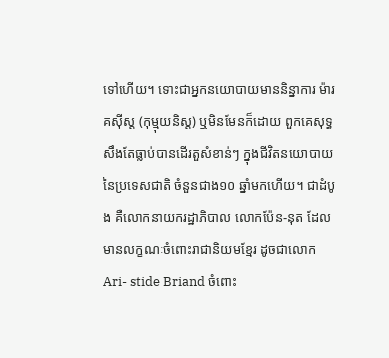ទៅហើយ។ ទោះជាអ្នកនយោបាយមាននិន្នាការ ម៉ារគស៊ីស្ត (កុម្មុយនិស្ត) ឬមិនមែនក៏ដោយ ពួកគេសុទ្ធសឹងតែធ្លាប់បានដើរតួសំខាន់ៗ ក្នុងជីវិតនយោបាយនៃប្រទេសជាតិ ចំនួនជាង១០ ឆ្នាំមកហើយ។ ជាដំបូង គឺលោកនាយករដ្ឋាភិបាល លោកប៉ែន-នុត ដែលមានលក្ខណៈចំពោះរាជានិយមខ្មែរ ដូចជាលោក Ari- stide Briand ចំពោះ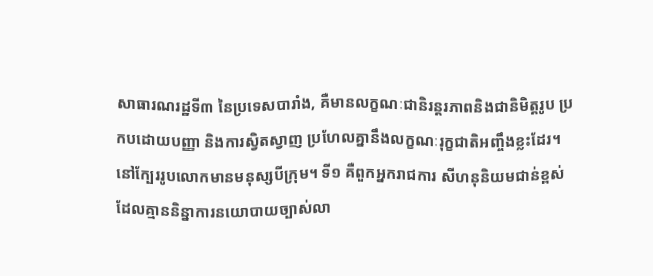សាធារណរដ្ឋទី៣ នៃប្រទេសបារាំង, គឺមានលក្ខណៈជានិរន្តរភាពនិងជានិមិត្តរូប ប្រកបដោយបញ្ញា និងការស្វិតស្វាញ ប្រហែលគ្នានឹងលក្ខណៈរុក្ខជាតិអញ្ចឹងខ្លះដែរ។ នៅក្បែររូបលោកមានមនុស្សបីក្រុម។ ទី១ គឺពួកអ្នករាជការ សីហនុនិយមជាន់ខ្ពស់ ដែលគ្មាននិន្នាការនយោបាយច្បាស់លា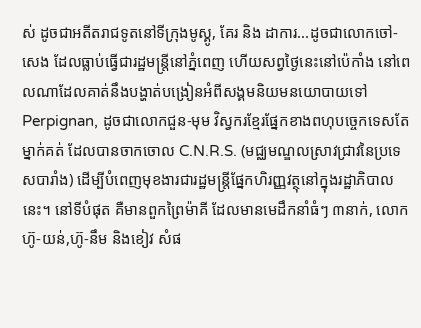ស់ ដូចជាអតីតរាជទូតនៅទីក្រុងមូស្គូ, គែរ និង ដាការ...ដូចជាលោកចៅ-សេង ដែលធ្លាប់ធ្វើជារដ្ឋមន្ត្រីនៅភ្នំពេញ ហើយសព្វថ្ងៃនេះនៅប៉េកាំង នៅពេលណាដែលគាត់នឹងបង្ហាត់បង្រៀនអំពីសង្គមនិយមនយោបាយទៅ Perpignan, ដូចជាលោកជួន-មុម វិស្វករខ្មែរផ្នែកខាងពហុបច្ចេកទេសតែម្នាក់គត់ ដែលបានចាកចោល C.N.R.S. (មជ្ឈមណ្ឌលស្រាវជ្រាវនៃប្រទេសបារាំង) ដើម្បីបំពេញមុខងារជារដ្ឋមន្ត្រីផ្នែកហិរញ្ញវត្ថុនៅក្នុងរដ្ឋាភិបាលនេះ។ នៅទីបំផុត គឺមានពួកព្រៃម៉ាគី ដែលមានមេដឹកនាំធំៗ ៣នាក់, លោកហ៊ូ-យន់,ហ៊ូ-នឹម និងខៀវ សំផ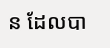ន ដែលបា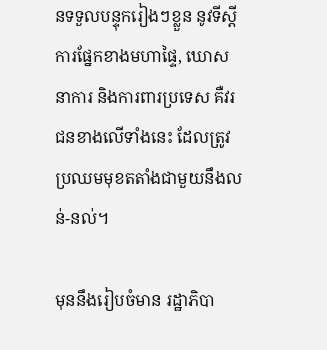នទទួលបន្ទុករៀងៗខ្លួន នូវទីស្តីការផ្នែកខាងមហាផ្ទៃ, ឃោសនាការ និងការពារប្រទេស គឺវរជនខាងលើទាំងនេះ ដែលត្រូវប្រឈមមុខតតាំងជាមួយនឹងលន់-នល់។

មុននឹងរៀបចំមាន រដ្ឋាភិបា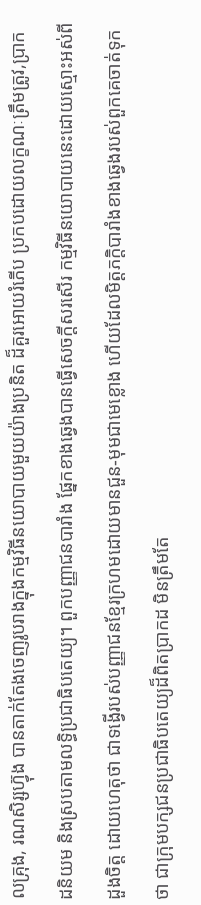លគ្រុង, រណសិរ្សហ៊្វុង បានតាក់តែងចេញរូបរាងក្នុងកម្មវិធីនយោបាយមួយយ៉ាងប្រនិត ដ៏គួរអោយរំភើប ប្រកបដោយលក្ខណៈត្រឹមត្រូវ,ប្រាកដនិយម និងស្របតាមលទ្ធិប្រជាធិបតេយ្យ។ ពួកបញ្ញាជនបារាំង ផ្នែកខាងឆ្វេងបានធ្វើសេចក្តីសរសើរ កម្មវិធីនយោបាយនេះដោយស្មោះអស់ពីដួងចិត្ត ដោយហេតុថា ជាទង្វើរបស់បញ្ញាជនខ្មែរក្រហមដោយមានជួន-មុមជាមេខ្លោង ហើយដែលមិត្តភក្តិបារាំងខាងឆ្វេងរបស់ពួកគេចាត់ទុកថា ជាក្រុមបក្សជនប្រជាធិបតេយ្យដ៏ពិតប្រាកដ មិនត្រឹមតែ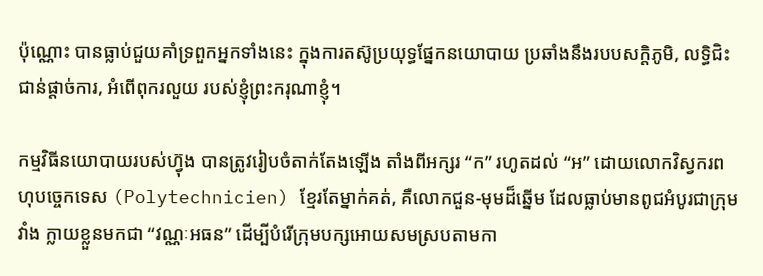ប៉ុណ្ណោះ បានធ្លាប់ជួយគាំទ្រពួកអ្នកទាំងនេះ ក្នុងការតស៊ូប្រយុទ្ធផ្នែកនយោបាយ ប្រឆាំងនឹងរបបសក្តិភូមិ, លទ្ធិជិះជាន់ផ្តាច់ការ, អំពើពុករលួយ របស់ខ្ញុំព្រះករុណាខ្ញុំ។

កម្មវិធីនយោបាយរបស់ហ៊្វុង បានត្រូវរៀបចំតាក់តែងឡើង តាំងពីអក្សរ “ក” រហូតដល់ “អ” ដោយលោកវិស្វករពហុបច្ចេកទេស (Polytechnicien) ខ្មែរតែម្នាក់គត់, គឺលោកជួន-មុមដ៏ឆ្នើម ដែលធ្លាប់មានពូជអំបូរជាក្រុមវាំង ក្លាយខ្លួនមកជា “វណ្ណៈអធន” ដើម្បីបំរើក្រុមបក្សអោយសមស្របតាមកា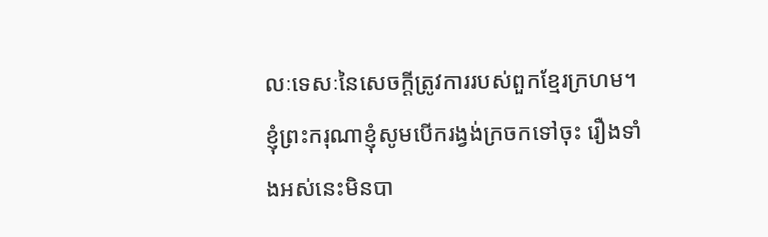លៈទេសៈនៃសេចក្តីត្រូវការរបស់ពួកខ្មែរក្រហម។ ខ្ញុំព្រះករុណាខ្ញុំសូមបើករង្វង់ក្រចកទៅចុះ រឿងទាំងអស់នេះមិនបា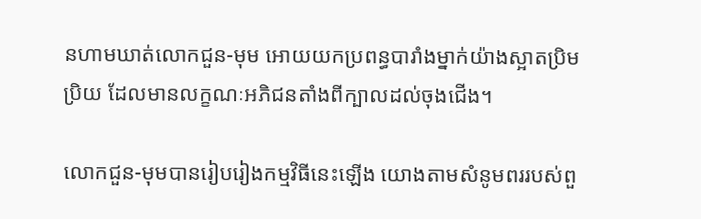នហាមឃាត់លោកជួន-មុម អោយយកប្រពន្ធបារាំងម្នាក់យ៉ាងស្អាតប្រិមប្រិយ ដែលមានលក្ខណៈអភិជនតាំងពីក្បាលដល់ចុងជើង។

លោកជួន-មុមបានរៀបរៀងកម្មវិធីនេះឡើង យោងតាមសំនូមពររបស់ពួ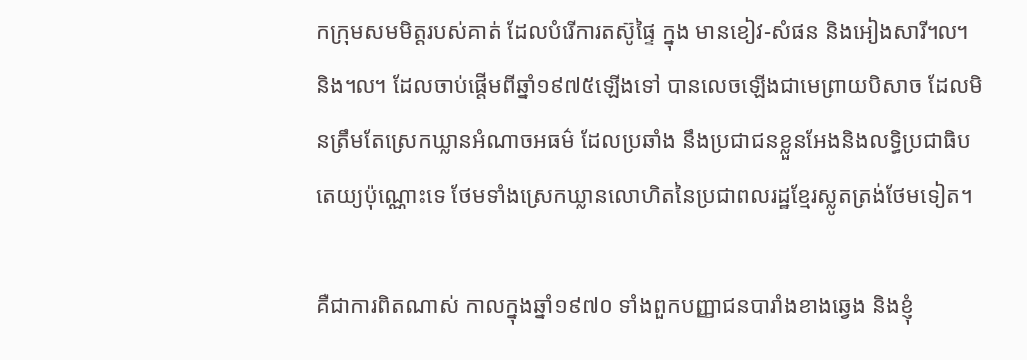កក្រុមសមមិត្តរបស់គាត់ ដែលបំរើការតស៊ូផ្ទៃ ក្នុង មានខៀវ-សំផន និងអៀងសារី៘ និង៘ ដែលចាប់ផ្តើមពីឆ្នាំ១៩៧៥ឡើងទៅ បានលេចឡើងជាមេព្រាយបិសាច ដែលមិនត្រឹមតែស្រេកឃ្លានអំណាចអធម៌ ដែលប្រឆាំង នឹងប្រជាជនខ្លួនអែងនិងលទ្ធិប្រជាធិបតេយ្យប៉ុណ្ណោះទេ ថែមទាំងស្រេកឃ្លានលោហិតនៃប្រជាពលរដ្ឋខ្មែរស្លូតត្រង់ថែមទៀត។

គឺជាការពិតណាស់ កាលក្នុងឆ្នាំ១៩៧០ ទាំងពួកបញ្ញាជនបារាំងខាងឆ្វេង និងខ្ញុំ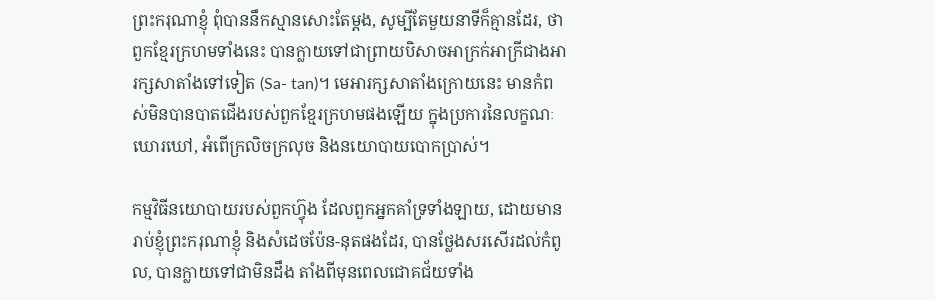ព្រះករុណាខ្ញុំ ពុំបាននឹកស្មានសោះតែម្តង, សូម្បីតែមួយនាទីក៏គ្មានដែរ, ថាពួកខ្មែរក្រហមទាំងនេះ បានក្លាយទៅជាព្រាយបិសាចអាក្រក់អាក្រីជាងអារក្សសាតាំងទៅទៀត (Sa- tan)។ មេអារក្សសាតាំងក្រោយនេះ មានកំពស់មិនបានបាតជើងរបស់ពួកខ្មែរក្រហមផងឡើយ ក្នុងប្រការនៃលក្ខណៈឃោរឃៅ, អំពើក្រលិចក្រលុច និងនយោបាយបោកប្រាស់។

កម្មវិធីនយោបាយរបស់ពួកហ៊្វុង ដែលពួកអ្នកគាំទ្រទាំងឡាយ, ដោយមានរាប់ខ្ញុំព្រះករុណាខ្ញុំ និងសំដេចប៉ែន-នុតផងដែរ, បានថ្លែងសរសើរដល់កំពូល, បានក្លាយទៅជាមិនដឹង តាំងពីមុនពេលជោគជ័យទាំង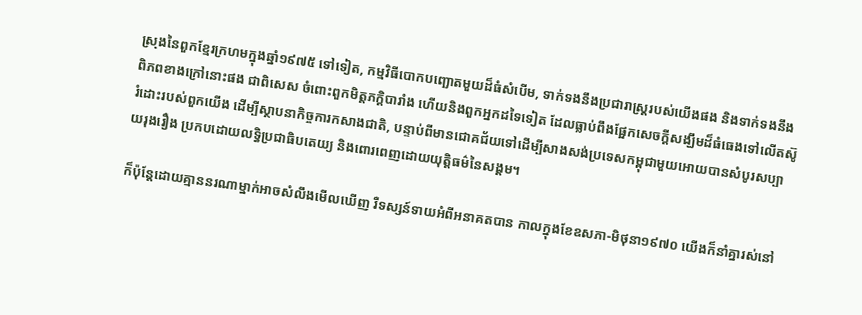ស្រុងនៃពួកខ្មែរក្រហមក្នុងឆ្នាំ១៩៧៥ ទៅទៀត, កម្មវិធីបោកបញ្ឆោតមួយដ៏ធំសំបើម, ទាក់ទងនឹងប្រជារាស្ត្ររបស់យើងផង និងទាក់ទងនឹងពិភពខាងក្រៅនោះផង ជាពិសេស ចំពោះពួកមិត្តភក្តិបារាំង ហើយនិងពួកអ្នកដទៃទៀត ដែលធ្លាប់ពឹងផ្អែកសេចក្តីសង្ឃឹមដ៏ធំធេងទៅលើតស៊ូរំដោះរបស់ពួកយើង ដើម្បីស្ថាបនាកិច្ចការកសាងជាតិ, បន្ទាប់ពីមានជោគជ័យទៅដើម្បីសាងសង់ប្រទេសកម្ពុជាមួយអោយបានសំបូរសប្បាយរុងរឿង ប្រកបដោយលទ្ធិប្រជាធិបតេយ្យ និងពោរពេញដោយយុត្តិធម៌នៃសង្គម។

ក៏ប៉ុន្តែដោយគ្មាននរណាម្នាក់អាចសំលឹងមើលឃើញ រឺទស្សន៍ទាយអំពីអនាគតបាន កាលក្នុងខែឧសភា-មិថុនា១៩៧០ យើងក៏នាំគ្នារស់នៅ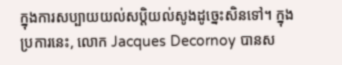ក្នុងការសប្បាយយល់សប្តិយល់សូងដូច្នេះសិនទៅ។ ក្នុងប្រការនេះ, លោក Jacques Decornoy បានស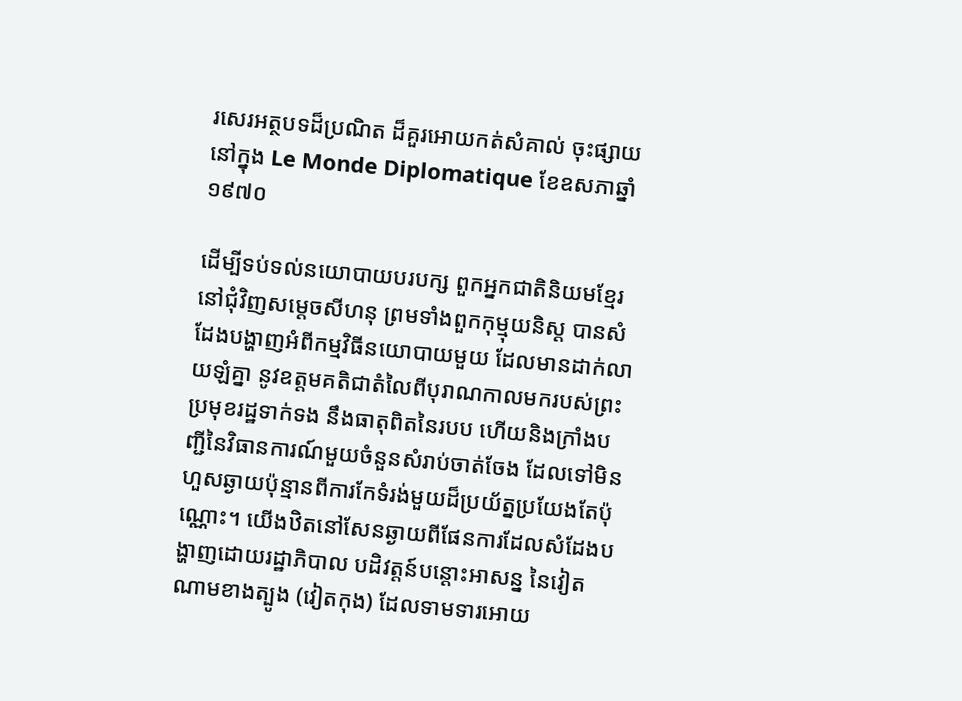រសេរអត្ថបទដ៏ប្រណិត ដ៏គួរអោយកត់សំគាល់ ចុះផ្សាយនៅក្នុង Le Monde Diplomatique ខែឧសភាឆ្នាំ១៩៧០

ដើម្បីទប់ទល់នយោបាយបរបក្ស ពួកអ្នកជាតិនិយមខ្មែរនៅជុំវិញសម្ដេចសីហនុ ព្រមទាំងពួកកុម្មុយនិស្ត បានសំដែងបង្ហាញអំពីកម្មវិធីនយោបាយមួយ ដែលមានដាក់លាយឡំគ្នា នូវឧត្តមគតិជាតំលៃពីបុរាណកាលមករបស់ព្រះប្រមុខរដ្ឋទាក់ទង នឹងធាតុពិតនៃរបប ហើយនិងក្រាំងបញ្ជីនៃវិធានការណ៍មួយចំនួនសំរាប់ចាត់ចែង ដែលទៅមិនហួសឆ្ងាយប៉ុន្មានពីការកែទំរង់មួយដ៏ប្រយ័ត្នប្រយែងតែប៉ុណ្ណោះ។ យើងឋិតនៅសែនឆ្ងាយពីផែនការដែលសំដែងបង្ហាញដោយរដ្ឋាភិបាល បដិវត្តន៍បន្តោះអាសន្ន នៃវៀតណាមខាងត្បូង (វៀតកុង) ដែលទាមទារអោយ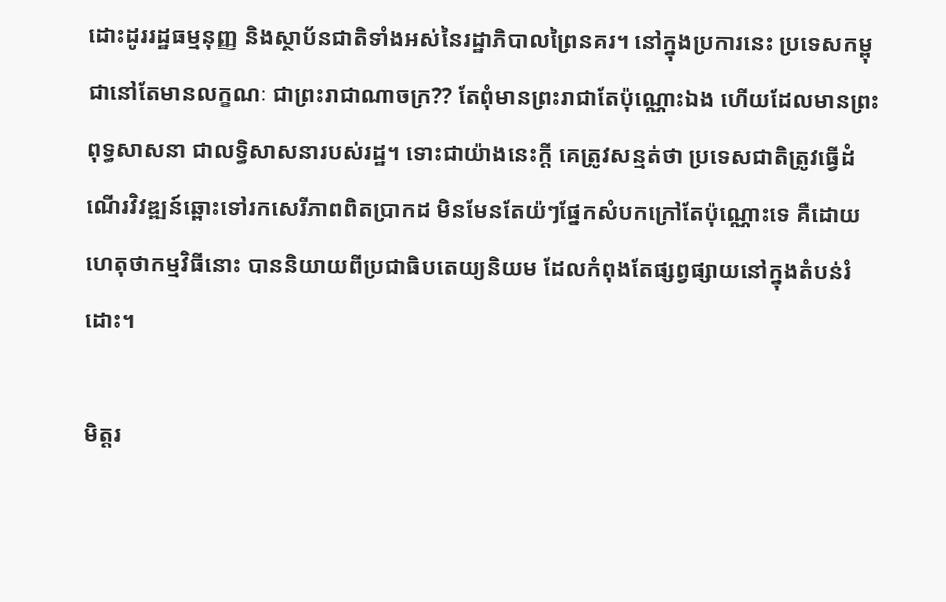ដោះដូររដ្ឋធម្មនុញ្ញ និងស្ថាប័នជាតិទាំងអស់នៃរដ្ឋាភិបាលព្រៃនគរ។ នៅក្នុងប្រការនេះ ប្រទេសកម្ពុជានៅតែមានលក្ខណៈ ជាព្រះរាជាណាចក្រ?? តែពុំមានព្រះរាជាតែប៉ុណ្ណោះឯង ហើយដែលមានព្រះពុទ្ធសាសនា ជាលទ្ធិសាសនារបស់រដ្ឋ។ ទោះជាយ៉ាងនេះក្តី គេត្រូវសន្មត់ថា ប្រទេសជាតិត្រូវធ្វើដំណើរវិវឌ្ឍន៍ឆ្ពោះទៅរកសេរីភាពពិតប្រាកដ មិនមែនតែយ៉ៗផ្នែកសំបកក្រៅតែប៉ុណ្ណោះទេ គឺដោយហេតុថាកម្មវិធីនោះ បាននិយាយពីប្រជាធិបតេយ្យនិយម ដែលកំពុងតែផ្សព្វផ្សាយនៅក្នុងតំបន់រំដោះ។

មិត្តរ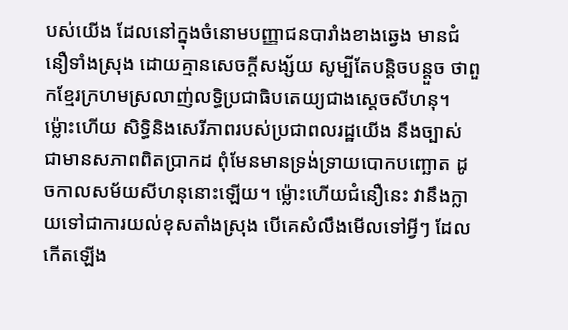បស់យើង ដែលនៅក្នុងចំនោមបញ្ញាជនបារាំងខាងឆ្វេង មានជំនឿទាំងស្រុង ដោយគ្មានសេចក្តីសង្ស័យ សូម្បីតែបន្តិចបន្តួច ថាពួកខ្មែរក្រហមស្រលាញ់លទ្ធិប្រជាធិបតេយ្យជាងស្តេចសីហនុ។ ម៉្លោះហើយ សិទ្ធិនិងសេរីភាពរបស់ប្រជាពលរដ្ឋយើង នឹងច្បាស់ជាមានសភាពពិតប្រាកដ ពុំមែនមានទ្រង់ទ្រាយបោកបញ្ឆោត ដូចកាលសម័យសីហនុនោះឡើយ។ ម៉្លោះហើយជំនឿនេះ វានឹងក្លាយទៅជាការយល់ខុសតាំងស្រុង បើគេសំលឹងមើលទៅអ្វីៗ ដែលកើតឡើង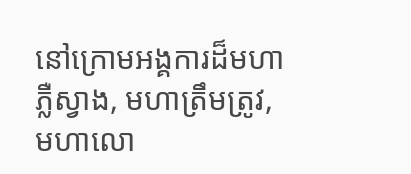នៅក្រោមអង្គការដ៏មហាភ្លឺស្វាង, មហាត្រឹមត្រូវ, មហាលោ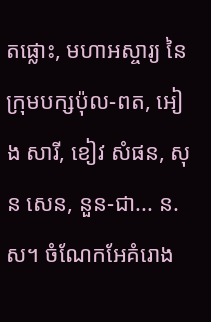តផ្លោះ, មហាអស្ចារ្យ នៃក្រុមបក្សប៉ុល-ពត, អៀង សារី, ខៀវ សំផន, សុន សេន, នួន-ជា... ន.ស។ ចំណែកអែគំរោង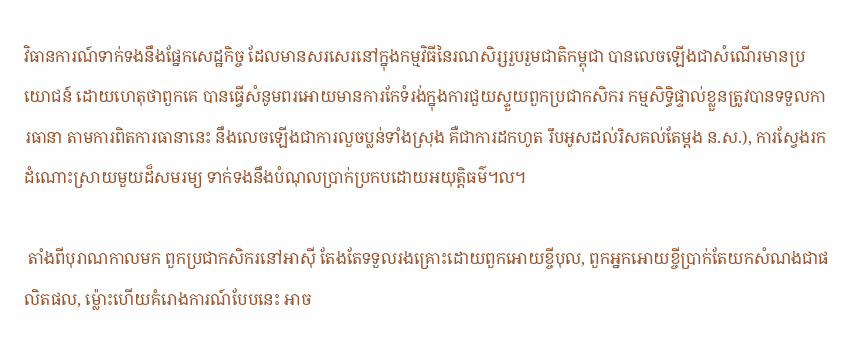វិធានការណ៍ទាក់ទងនឹងផ្នែកសេដ្ឋកិច្ច ដែលមានសរសេរនៅក្នុងកម្មវិធីនៃរណសិរ្សរួបរួមជាតិកម្ពុជា បានលេចឡើងជាសំណើរមានប្រយោជន៍ ដោយហេតុថាពួកគេ បានធ្វើសំនូមពរអោយមានការកែទំរង់ក្នុងការជួយស្ទួយពួកប្រជាកសិករ កម្មសិទ្ធិផ្ទាល់ខ្លួនត្រូវបានទទួលការធានា តាមការពិតការធានានេះ នឹងលេចឡើងជាការលួចប្លន់ទាំងស្រុង គឺជាការដកហូត រឹបអូសដល់រិសគល់តែម្តង ន.ស.), ការស្វែងរកដំណោះស្រាយមួយដ៏សមរម្យ ទាក់ទងនឹងបំណុលប្រាក់ប្រកបដោយអយុត្តិធម៌៘

 តាំងពីបុរាណកាលមក ពួកប្រជាកសិករនៅអាស៊ី តែងតែទទួលរងគ្រោះដោយពួកអោយខ្ចីបុល, ពួកអ្នកអោយខ្ចីប្រាក់តែយកសំណងជាផលិតផល, ម៉្លោះហើយគំរោងការណ៍បែបនេះ អាច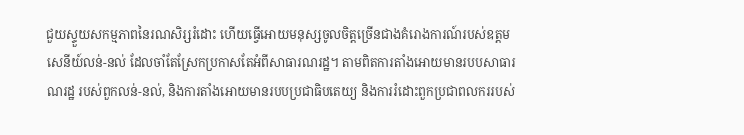ជួយស្ទួយសកម្មភាពនៃរណសិរ្សរំដោះ ហើយធ្វើអោយមនុស្សចូលចិត្តច្រើនជាងគំរោងការណ៍របស់ឧត្តមសេនីយ៍លន់-នល់ ដែលចាំតែស្រែកប្រកាសតែអំពីសាធារណរដ្ឋ។ តាមពិតការតាំងអោយមានរបបសាធារណរដ្ឋ របស់ពួកលន់-នល់, និងការតាំងអោយមានរបបប្រជាធិបតេយ្យ និងការរំដោះពួកប្រជាពលកររបស់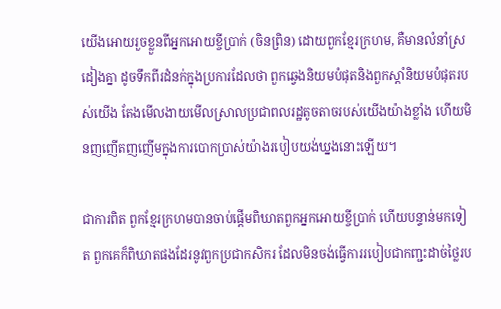យើងអោយរួចខ្លួនពីអ្នកអោយខ្ចីប្រាក់ (ចិនព្រិន) ដោយពួកខ្មែរក្រហម, គឺមានលំនាំស្រដៀងគ្នា ដូចទឹកពីរដំនក់ក្នុងប្រការដែលថា ពួកឆ្វេងនិយមបំផុតនិងពួកស្តាំនិយមបំផុតរបស់យើង តែងមើលងាយមើលស្រាលប្រជាពលរដ្ឋតូចតាចរបស់យើងយ៉ាងខ្លាំង ហើយមិនញញើតញញើមក្នុងការបោកប្រាស់យ៉ាងរបៀបយង់ឃ្នងនោះឡើយ។

ជាការពិត ពួកខ្មែរក្រហមបានចាប់ផ្តើមពិឃាតពួកអ្នកអោយខ្ចីប្រាក់ ហើយបន្ទាន់មកទៀត ពួកគេក៏ពិឃាតផងដែរនូវពួកប្រជាកសិករ ដែលមិនចង់ធ្វើការរបៀបជាកញ្ជះដាច់ថ្លៃរប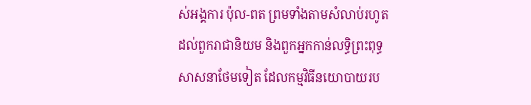ស់អង្គការ ប៉ុល-ពត ព្រមទាំងតាមសំលាប់រហូតដល់ពួករាជានិយម និងពួកអ្នកកាន់លទ្ធិព្រះពុទ្ធសាសនាថែមទៀត ដែលកម្មវិធីនយោបាយរប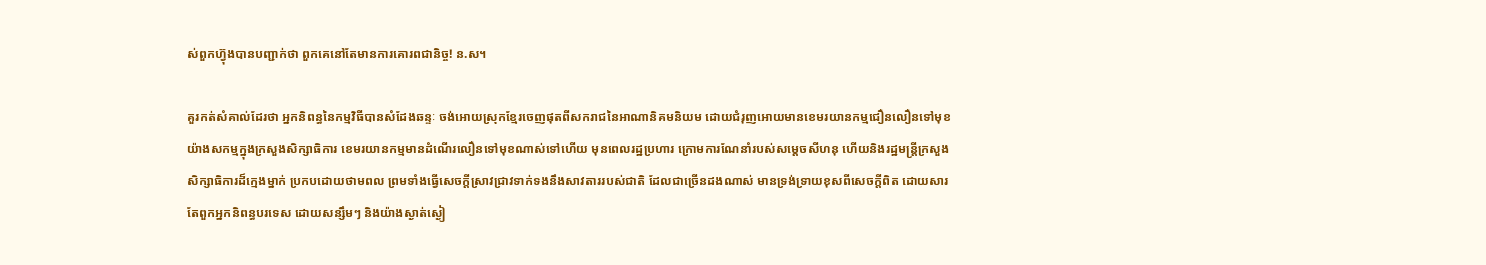ស់ពួកហ៊្វុងបានបញ្ជាក់ថា ពួកគេនៅតែមានការគោរពជានិច្ច! ន.ស។

គួរកត់សំគាល់ដែរថា អ្នកនិពន្ធនៃកម្មវិធីបានសំដែងឆន្ទៈ ចង់អោយស្រុកខ្មែរចេញផុតពីសករាជនៃអាណានិគមនិយម ដោយជំរុញអោយមានខេមរយានកម្មជឿនលឿនទៅមុខយ៉ាងសកម្មក្នុងក្រសួងសិក្សាធិការ ខេមរយានកម្មមានដំណើរលឿនទៅមុខណាស់ទៅហើយ មុនពេលរដ្ឋប្រហារ ក្រោមការណែនាំរបស់សម្ដេចសីហនុ ហើយនិងរដ្ឋមន្ត្រីក្រសួងសិក្សាធិការដ៏ក្មេងម្នាក់ ប្រកបដោយថាមពល ព្រមទាំងធ្វើសេចក្តីស្រាវជ្រាវទាក់ទងនឹងសាវតាររបស់ជាតិ ដែលជាច្រើនដងណាស់ មានទ្រង់ទ្រាយខុសពីសេចក្តីពិត ដោយសារតែពួកអ្នកនិពន្ធបរទេស ដោយសន្សឹមៗ និងយ៉ាងស្ងាត់ស្ងៀ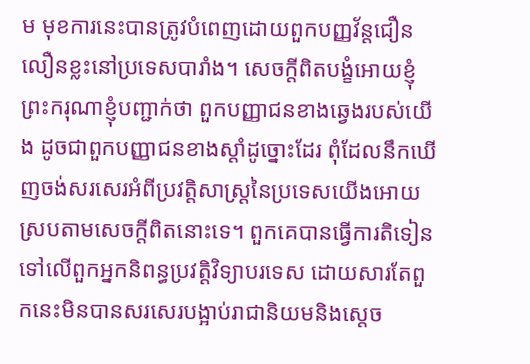ម មុខការនេះបានត្រូវបំពេញដោយពួកបញ្ញវ័ន្តជឿនលឿនខ្លះនៅប្រទេសបារាំង។ សេចក្តីពិតបង្ខំអោយខ្ញុំព្រះករុណាខ្ញុំបញ្ជាក់ថា ពួកបញ្ញាជនខាងឆ្វេងរបស់យើង ដូចជាពួកបញ្ញាជនខាងស្តាំដូច្នោះដែរ ពុំដែលនឹកឃើញចង់សរសេរអំពីប្រវត្តិសាស្ត្រនៃប្រទេសយើងអោយស្របតាមសេចក្តីពិតនោះទេ។ ពួកគេបានធ្វើការតិទៀនទៅលើពួកអ្នកនិពន្ធប្រវត្តិវិទ្យាបរទេស ដោយសារតែពួកនេះមិនបានសរសេរបង្អាប់រាជានិយមនិងស្តេច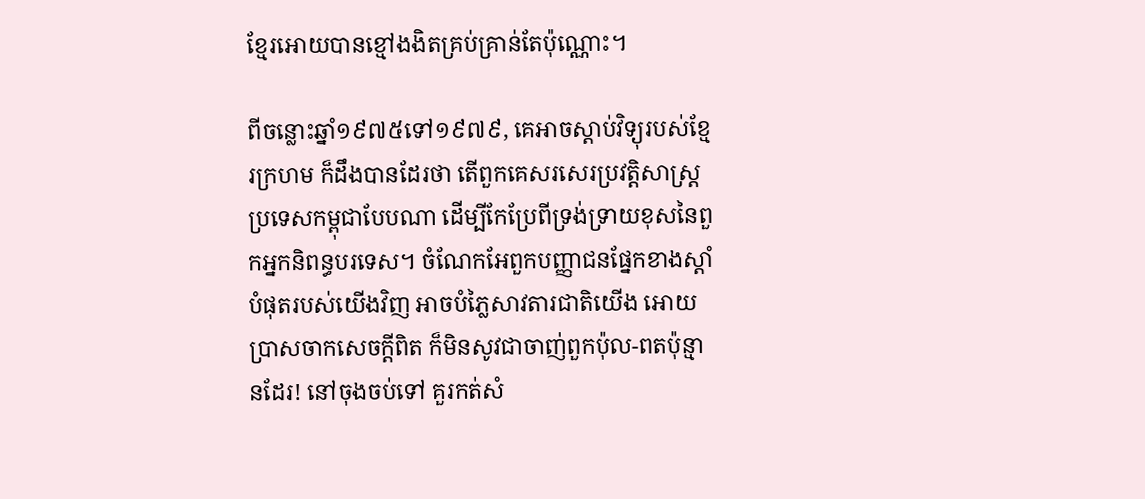ខ្មែរអោយបានខ្មៅងងិតគ្រប់គ្រាន់តែប៉ុណ្ណោះ។

ពីចន្លោះឆ្នាំ១៩៧៥ទៅ១៩៧៩, គេអាចស្តាប់វិទ្យុរបស់ខ្មែរក្រហម ក៏ដឹងបានដែរថា តើពួកគេសរសេរប្រវត្តិសាស្ត្រប្រទេសកម្ពុជាបែបណា ដើម្បីកែប្រែពីទ្រង់ទ្រាយខុសនៃពួកអ្នកនិពន្ធបរទេស។ ចំណែកអែពួកបញ្ញាជនផ្នែកខាងស្តាំបំផុតរបស់យើងវិញ អាចបំភ្លៃសាវតារជាតិយើង អោយប្រាសចាកសេចក្តីពិត ក៏មិនសូវជាចាញ់ពួកប៉ុល-ពតប៉ុន្មានដែរ! នៅចុងចប់ទៅ គួរកត់សំ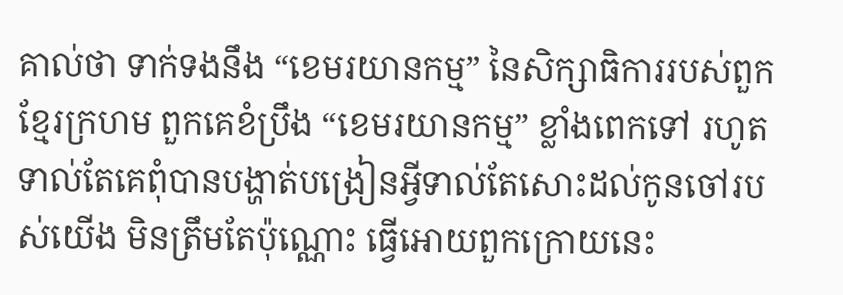គាល់ថា ទាក់ទងនឹង “ខេមរយានកម្ម” នៃសិក្សាធិការរបស់ពួកខ្មែរក្រហម ពួកគេខំប្រឹង “ខេមរយានកម្ម” ខ្លាំងពេកទៅ រហូតទាល់តែគេពុំបានបង្ហាត់បង្រៀនអ្វីទាល់តែសោះដល់កូនចៅរបស់យើង មិនត្រឹមតែប៉ុណ្ណោះ ធ្វើអោយពួកក្រោយនេះ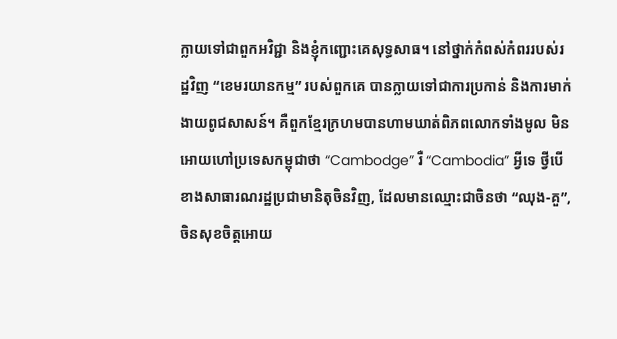ក្លាយទៅជាពួកអវិជ្ជា និងខ្ញុំកញ្ជោះគេសុទ្ធសាធ។ នៅថ្នាក់កំពស់កំពររបស់រដ្ឋវិញ “ខេមរយានកម្ម” របស់ពួកគេ បានក្លាយទៅជាការប្រកាន់ និងការមាក់ងាយពូជសាសន៍។ គឺពួកខ្មែរក្រហមបានហាមឃាត់ពិភពលោកទាំងមូល មិនអោយហៅប្រទេសកម្ពុជាថា “Cambodge” រឺ “Cambodia” អ្វីទេ ថ្វីបើខាងសាធារណរដ្ឋប្រជាមានិតុចិនវិញ, ដែលមានឈ្មោះជាចិនថា “ឈុង-គួ”, ចិនសុខចិត្តអោយ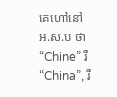គេហៅនៅ អ.ស.ប ថា “Chine” រឺ “China”, រឺ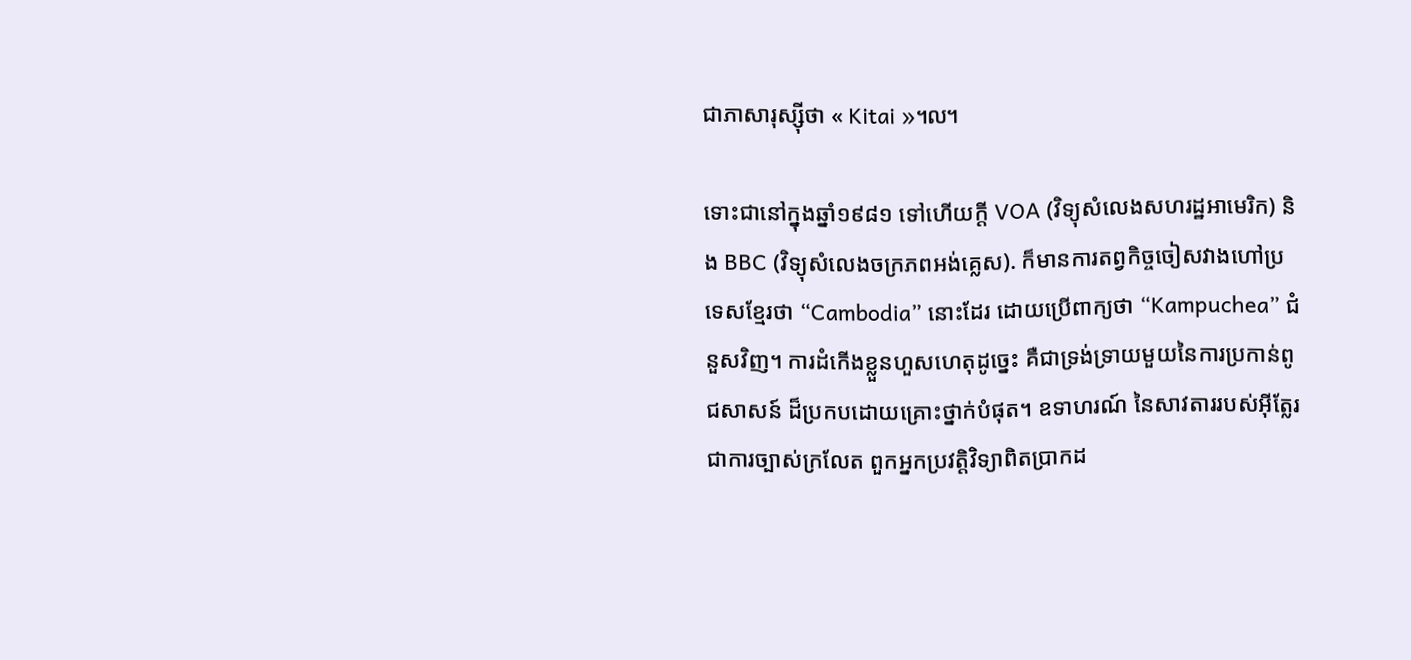ជាភាសារុស្ស៊ីថា « Kitai »៘

ទោះជានៅក្នុងឆ្នាំ១៩៨១ ទៅហើយក្តី VOA (វិទ្យុសំលេងសហរដ្ឋអាមេរិក) និង BBC (វិទ្យុសំលេងចក្រភពអង់គ្លេស). ក៏មានការតព្វកិច្ចចៀសវាងហៅប្រទេសខ្មែរថា “Cambodia” នោះដែរ ដោយប្រើពាក្យថា “Kampuchea” ជំនួសវិញ។ ការដំកើងខ្លួនហួសហេតុដូច្នេះ គឺជាទ្រង់ទ្រាយមួយនៃការប្រកាន់ពូជសាសន៍ ដ៏ប្រកបដោយគ្រោះថ្នាក់បំផុត។ ឧទាហរណ៍ នៃសាវតាររបស់អ៊ីត្លែរ ជាការច្បាស់ក្រលែត ពួកអ្នកប្រវត្តិវិទ្យាពិតប្រាកដ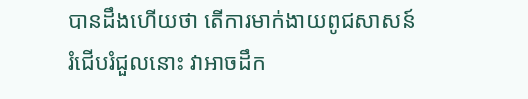បានដឹងហើយថា តើការមាក់ងាយពូជសាសន៍រំជើបរំជួលនោះ វាអាចដឹក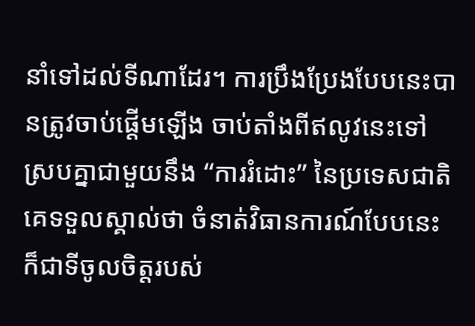នាំទៅដល់ទីណាដែរ។ ការប្រឹងប្រែងបែបនេះបានត្រូវចាប់ផ្តើមឡើង ចាប់តាំងពីឥលូវនេះទៅ ស្របគ្នាជាមួយនឹង “ការរំដោះ” នៃប្រទេសជាតិ គេទទួលស្គាល់ថា ចំនាត់វិធានការណ៍បែបនេះ ក៏ជាទីចូលចិត្តរបស់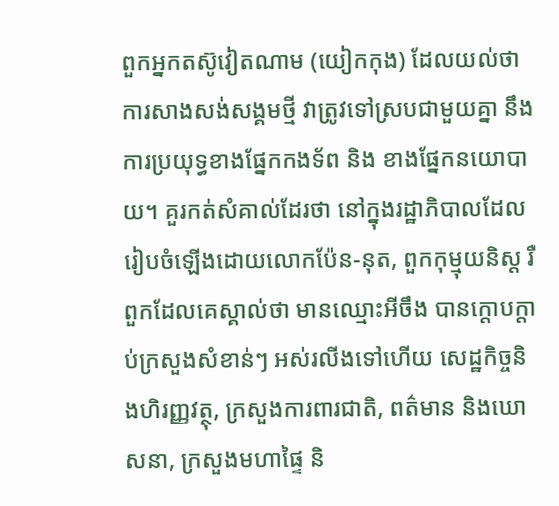ពួកអ្នកតស៊ូវៀតណាម (យៀកកុង) ដែលយល់ថាការសាងសង់សង្គមថ្មី វាត្រូវទៅស្របជាមួយគ្នា នឹងការប្រយុទ្ធខាងផ្នែកកងទ័ព និង ខាងផ្នែកនយោបាយ។ គួរកត់សំគាល់ដែរថា នៅក្នុងរដ្ឋាភិបាលដែលរៀបចំឡើងដោយលោកប៉ែន-នុត, ពួកកុម្មុយនិស្ត រឺពួកដែលគេស្គាល់ថា មានឈ្មោះអីចឹង បានក្តោបក្តាប់ក្រសួងសំខាន់ៗ អស់រលីងទៅហើយ សេដ្ឋកិច្ចនិងហិរញ្ញវត្ថុ, ក្រសួងការពារជាតិ, ពត៌មាន និងឃោសនា, ក្រសួងមហាផ្ទៃ និ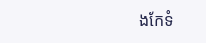ងកែទំ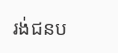រង់ជនប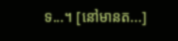ទ...។ [នៅមានត...]